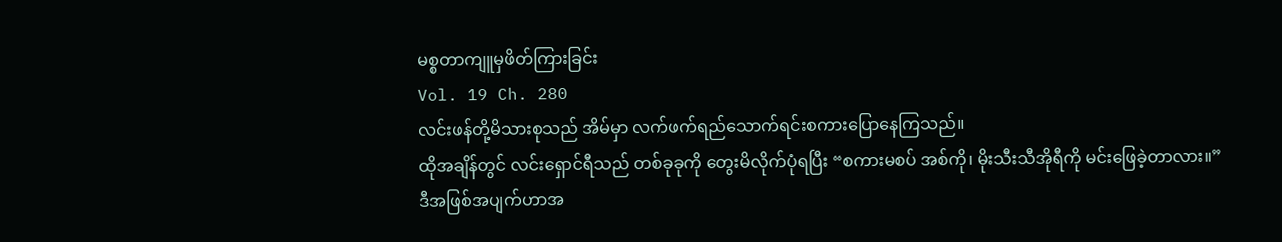မစ္စတာကျူမှဖိတ်ကြားခြင်း
Vol. 19 Ch. 280
လင်းဖန်တို့မိသားစုသည် အိမ်မှာ လက်ဖက်ရည်သောက်ရင်းစကားပြောနေကြသည်။
ထိုအချိန်တွင် လင်းရှောင်ရီသည် တစ်ခုခုကို တွေးမိလိုက်ပုံရပြီး “စကားမစပ် အစ်ကို၊ မိုးသီးသီအိုရီကို မင်းဖြေခဲ့တာလား။”
ဒီအဖြစ်အပျက်ဟာအ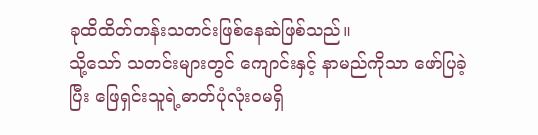ခုထိထိတ်တန်းသတင်းဖြစ်နေဆဲဖြစ်သည်။
သို့သော် သတင်းများတွင် ကျောင်းနှင့် နာမည်ကိုသာ ဖော်ပြခဲ့ပြီး ဖြေရှင်းသူရဲ့ဓာတ်ပုံလုံးဝမရှိ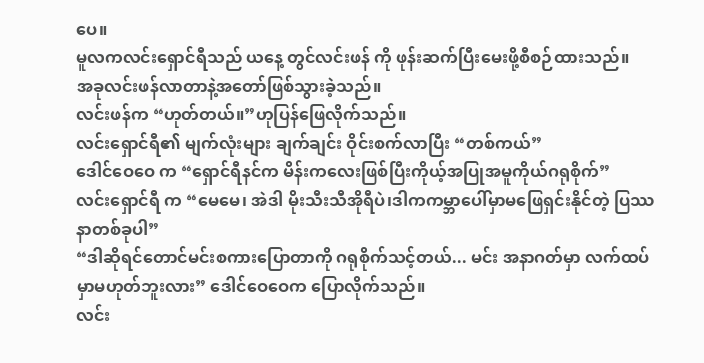ပေ။
မူလကလင်းရှောင်ရီသည် ယနေ့ တွင်လင်းဖန် ကို ဖုန်းဆက်ပြီးမေးဖို့စီစဉ်ထားသည်။
အခုလင်းဖန်လာတာနဲ့အတော်ဖြစ်သွားခဲ့သည်။
လင်းဖန်က “ဟုတ်တယ်။”ဟုပြန်ဖြေလိုက်သည်။
လင်းရှောင်ရီ၏ မျက်လုံးများ ချက်ချင်း ဝိုင်းစက်လာပြီး “တစ်ကယ်”
ဒေါင်ဝေဝေ က “ရှောင်ရီနင်က မိန်းကလေးဖြစ်ပြီးကိုယ့်အပြုအမူကိုယ်ဂရုစိုက်”
လင်းရှောင်ရီ က “မေမေ၊ အဲဒါ မိုးသီးသီအိုရီပဲ၊ဒါကကမ္ဘာပေါ်မှာမဖြေရှင်းနိုင်တဲ့ ပြဿနာတစ်ခုပါ”
“ဒါဆိုရင်တောင်မင်းစကားပြောတာကို ဂရုစိုက်သင့်တယ်... မင်း အနာဂတ်မှာ လက်ထပ်မှာမဟုတ်ဘူးလား” ဒေါင်ဝေဝေက ပြောလိုက်သည်။
လင်း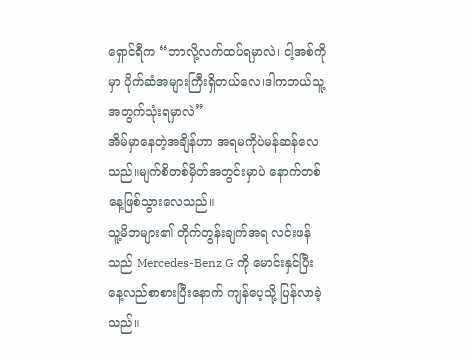ရှောင်ရီက “ဘာလို့လက်ထပ်ရမှာလဲ၊ ငါ့အစ်ကိုမှာ ပိုက်ဆံအများကြီးရှိတယ်လေ၊ဒါကဘယ်သူ့အတွက်သုံးရမှာလဲ”
အိမ်မှာနေတဲ့အချိန်ဟာ အရမကိုပဲမန်ဆန်လေသည်။မျက်စိတစ်မှိတ်အတွင်းမှာပဲ နောက်တစ်နေ့ဖြစ်သွားလေသည်။
သူ့မိဘများ၏ တိုက်တွန်းချက်အရ လင်းဖန်သည် Mercedes-Benz G ကို မောင်းနှင်ပြီး နေ့လည်စာစားပြီးနောက် ကျန်ပေ့သို့ ပြန်လာခဲ့သည်။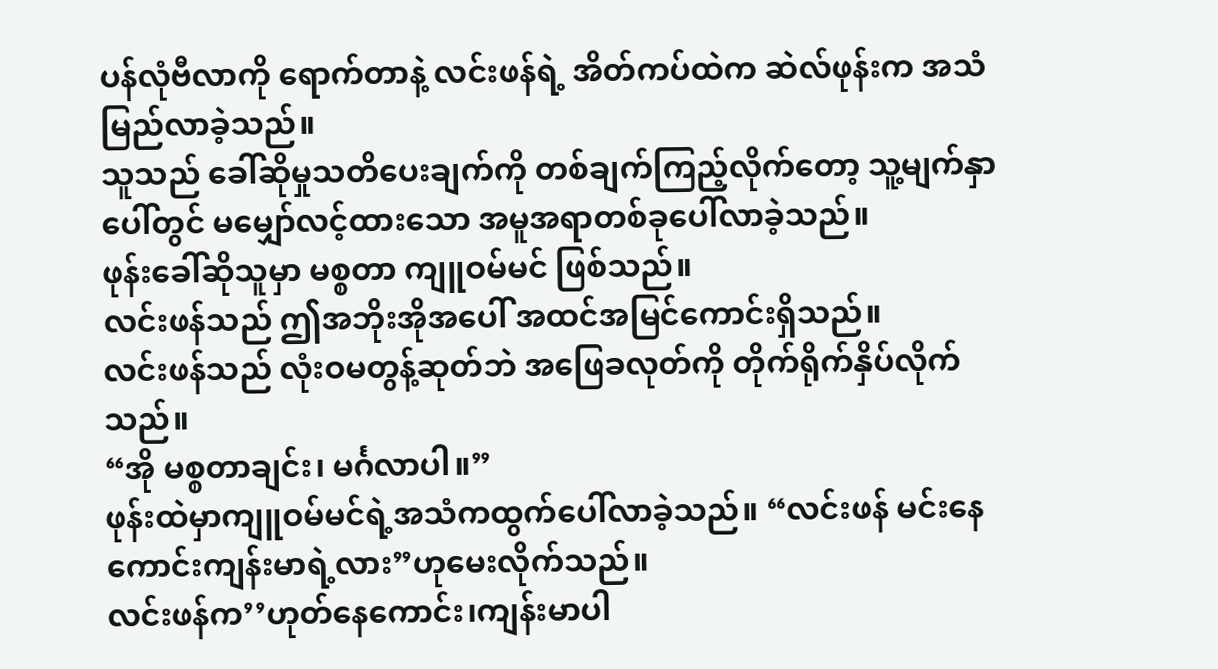ပန်လုံဗီလာကို ရောက်တာနဲ့ လင်းဖန်ရဲ့ အိတ်ကပ်ထဲက ဆဲလ်ဖုန်းက အသံမြည်လာခဲ့သည်။
သူသည် ခေါ်ဆိုမှုသတိပေးချက်ကို တစ်ချက်ကြည့်လိုက်တော့ သူ့မျက်နှာပေါ်တွင် မမျှော်လင့်ထားသော အမူအရာတစ်ခုပေါ်လာခဲ့သည်။
ဖုန်းခေါ်ဆိုသူမှာ မစ္စတာ ကျူဝမ်မင် ဖြစ်သည်။
လင်းဖန်သည် ဤအဘိုးအိုအပေါ် အထင်အမြင်ကောင်းရှိသည်။
လင်းဖန်သည် လုံးဝမတွန့်ဆုတ်ဘဲ အဖြေခလုတ်ကို တိုက်ရိုက်နှိပ်လိုက်သည်။
“အို မစ္စတာချင်း၊ မင်္ဂလာပါ။”
ဖုန်းထဲမှာကျူဝမ်မင်ရဲ့အသံကထွက်ပေါ်လာခဲ့သည်။ “လင်းဖန် မင်းနေကောင်းကျန်းမာရဲ့လား”ဟုမေးလိုက်သည်။
လင်းဖန်က’’ဟုတ်နေကောင်း၊ကျန်းမာပါ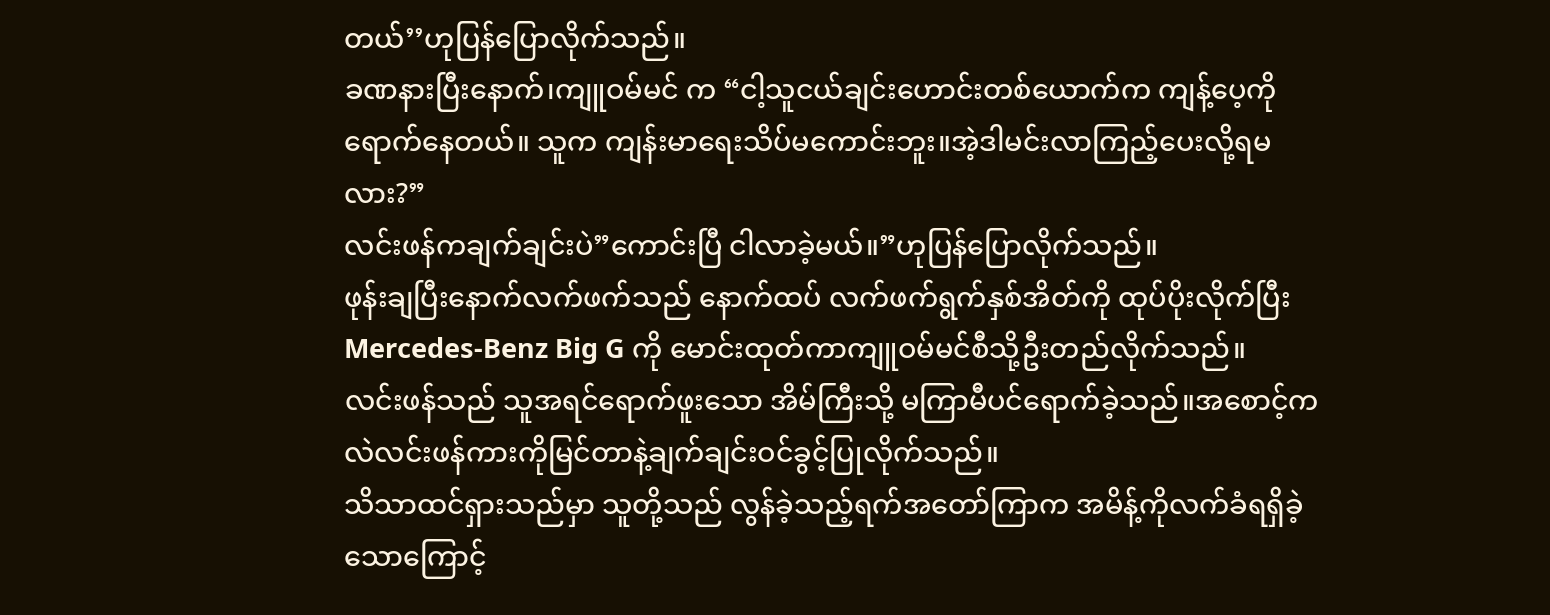တယ်’’ဟုပြန်ပြောလိုက်သည်။
ခဏနားပြီးနောက်၊ကျူဝမ်မင် က “ငါ့သူငယ်ချင်းဟောင်းတစ်ယောက်က ကျန့်ပေ့ကိုရောက်နေတယ်။ သူက ကျန်းမာရေးသိပ်မကောင်းဘူး။အဲ့ဒါမင်းလာကြည့်ပေးလို့ရမလား?”
လင်းဖန်ကချက်ချင်းပဲ”ကောင်းပြီ ငါလာခဲ့မယ်။”ဟုပြန်ပြောလိုက်သည်။
ဖုန်းချပြီးနောက်လက်ဖက်သည် နောက်ထပ် လက်ဖက်ရွက်နှစ်အိတ်ကို ထုပ်ပိုးလိုက်ပြီး Mercedes-Benz Big G ကို မောင်းထုတ်ကာကျူဝမ်မင်စီသို့ဦးတည်လိုက်သည်။
လင်းဖန်သည် သူအရင်ရောက်ဖူးသော အိမ်ကြီးသို့ မကြာမီပင်ရောက်ခဲ့သည်။အစောင့်ကလဲလင်းဖန်ကားကိုမြင်တာနဲ့ချက်ချင်းဝင်ခွင့်ပြုလိုက်သည်။
သိသာထင်ရှားသည်မှာ သူတို့သည် လွန်ခဲ့သည့်ရက်အတော်ကြာက အမိန့်ကိုလက်ခံရရှိခဲ့သောကြောင့်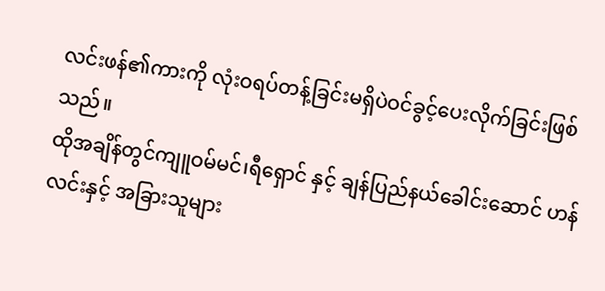လင်းဖန်၏ကားကို လုံးဝရပ်တန့်ခြင်းမရှိပဲဝင်ခွင့်ပေးလိုက်ခြင်းဖြစ်သည်။
ထိုအချိန်တွင်ကျူဝမ်မင်၊ရီရှောင် နှင့် ချန်ပြည်နယ်ခေါင်းဆောင် ဟန်လင်းနှင့် အခြားသူများ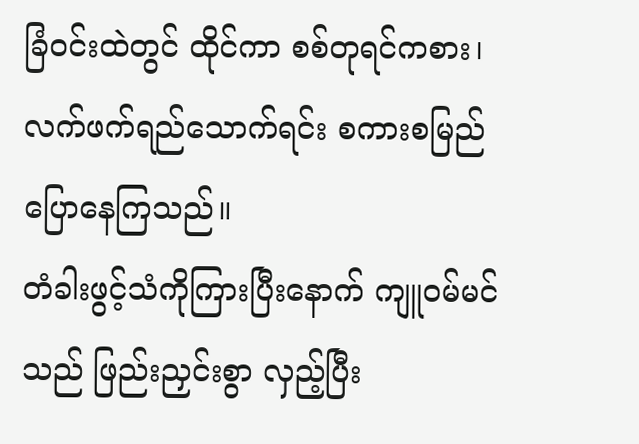ခြံဝင်းထဲတွင် ထိုင်ကာ စစ်တုရင်ကစား၊ လက်ဖက်ရည်သောက်ရင်း စကားစမြည်ပြောနေကြသည်။
တံခါးဖွင့်သံကိုကြားပြီးနောက် ကျူဝမ်မင်သည် ဖြည်းညှင်းစွာ လှည့်ပြီး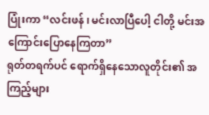ပြုံးကာ “လင်းဖန်၊ မင်းလာပြီပေါ့ ငါတို့ မင်းအကြောင်းပြောနေကြတာ”
ရုတ်တရက်ပင် ရောက်ရှိနေသောလူတိုင်း၏ အကြည့်များ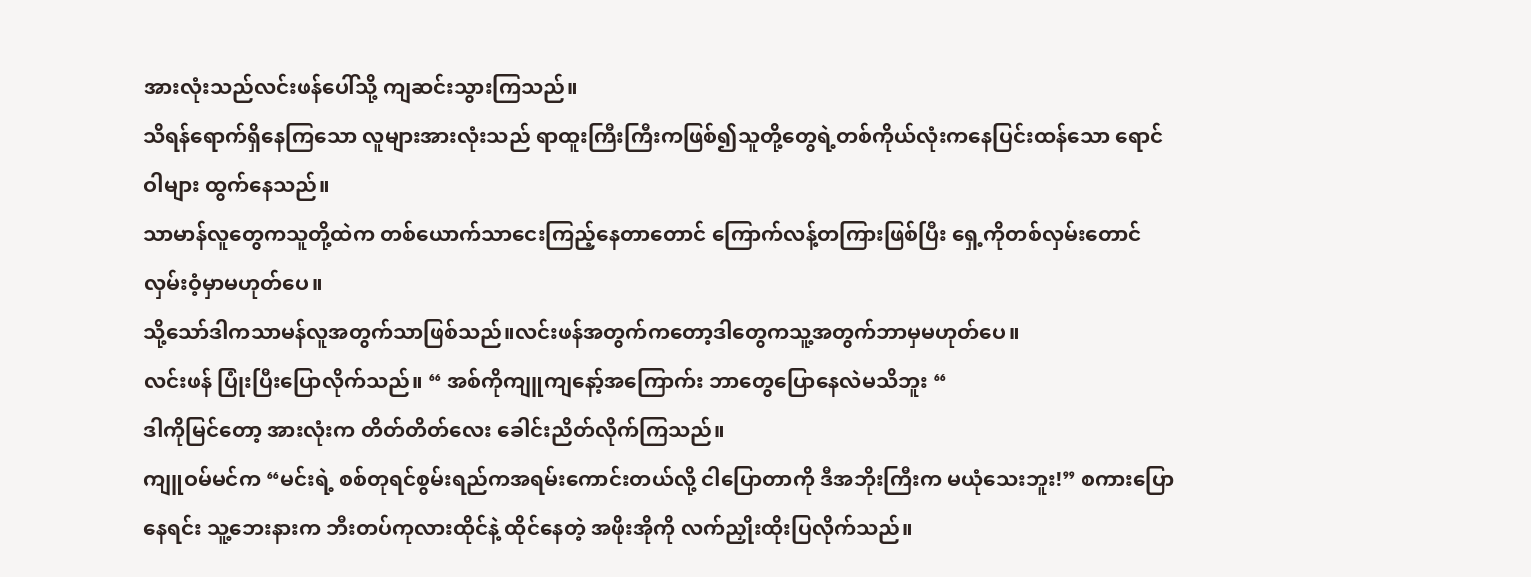အားလုံးသည်လင်းဖန်ပေါ်သို့ ကျဆင်းသွားကြသည်။
သိရန်ရောက်ရှိနေကြသော လူများအားလုံးသည် ရာထူးကြီးကြီးကဖြစ်၍သူတို့တွေရဲ့တစ်ကိုယ်လုံးကနေပြင်းထန်သော ရောင်ဝါများ ထွက်နေသည်။
သာမာန်လူတွေကသူတို့ထဲက တစ်ယောက်သာငေးကြည့်နေတာတောင် ကြောက်လန့်တကြားဖြစ်ပြီး ရှေ့ကိုတစ်လှမ်းတောင်လှမ်းဝံ့မှာမဟုတ်ပေ။
သို့သော်ဒါကသာမန်လူအတွက်သာဖြစ်သည်။လင်းဖန်အတွက်ကတော့ဒါတွေကသူ့အတွက်ဘာမှမဟုတ်ပေ။
လင်းဖန် ပြုံးပြီးပြောလိုက်သည်။ “ အစ်ကိုကျူကျနော့်အကြောက်း ဘာတွေပြောနေလဲမသိဘူး “
ဒါကိုမြင်တော့ အားလုံးက တိတ်တိတ်လေး ခေါင်းညိတ်လိုက်ကြသည်။
ကျူဝမ်မင်က “မင်းရဲ့ စစ်တုရင်စွမ်းရည်ကအရမ်းကောင်းတယ်လို့ ငါပြောတာကို ဒီအဘိုးကြီးက မယုံသေးဘူး!” စကားပြောနေရင်း သူ့ဘေးနားက ဘီးတပ်ကုလားထိုင်နဲ့ ထိုင်နေတဲ့ အဖိုးအိုကို လက်ညှိုးထိုးပြလိုက်သည်။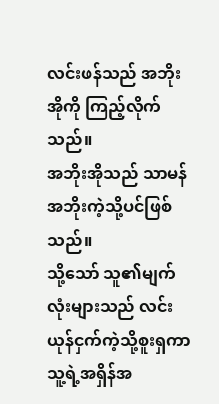လင်းဖန်သည် အဘိုးအိုကို ကြည့်လိုက်သည်။
အဘိုးအိုသည် သာမန်အဘိုးကဲ့သို့ပင်ဖြစ်သည်။
သို့သော် သူ၏မျက်လုံးများသည် လင်းယုန်ငှက်ကဲ့သို့စူးရှကာသူ့ရဲ့အရှိန်အ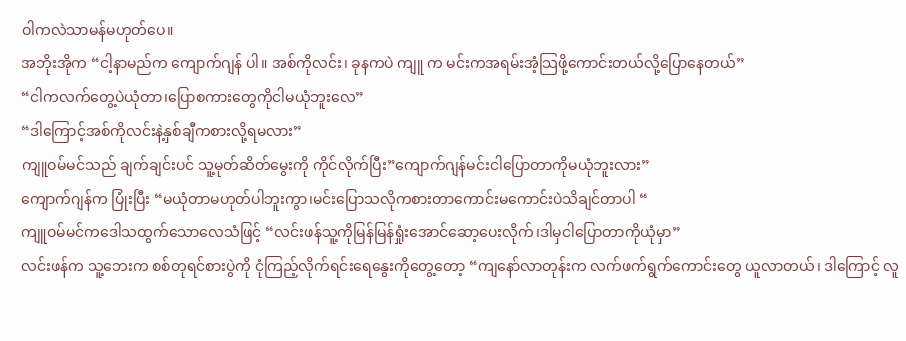ဝါကလဲသာမန်မဟုတ်ပေ။
အဘိုးအိုက “ငါ့နာမည်က ကျောက်ဂျန် ပါ။ အစ်ကိုလင်း၊ ခုနကပဲ ကျူ က မင်းကအရမ်းအံ့သြဖို့ကောင်းတယ်လို့ပြောနေတယ်”
“ငါကလက်တွေ့ပဲယုံတာ၊ပြောစကားတွေကိုငါမယုံဘူးလေ”
“ဒါကြောင့်အစ်ကိုလင်းနဲ့နှစ်ချီကစားလို့ရမလား”
ကျူဝမ်မင်သည် ချက်ချင်းပင် သူ့မုတ်ဆိတ်မွေးကို ကိုင်လိုက်ပြီး”ကျောက်ဂျန်မင်းငါပြောတာကိုမယုံဘူးလား”
ကျောက်ဂျန်က ပြုံးပြီး “မယုံတာမဟုတ်ပါဘူးကွာ၊မင်းပြောသလိုကစားတာကောင်းမကောင်းပဲသိချင်တာပါ “
ကျူဝမ်မင်ကဒေါသထွက်သောလေသံဖြင့် “လင်းဖန်သူ့ကိုမြန်မြန်ရှုံးအောင်ဆော့ပေးလိုက်၊ဒါမှငါပြောတာကိုယုံမှာ”
လင်းဖန်က သူ့ဘေးက စစ်တုရင်စားပွဲကို ငုံကြည့်လိုက်ရင်းရေနွေးကိုတွေ့တော့ “ကျနော်လာတုန်းက လက်ဖက်ရွက်ကောင်းတွေ ယူလာတယ်၊ ဒါကြောင့် လူ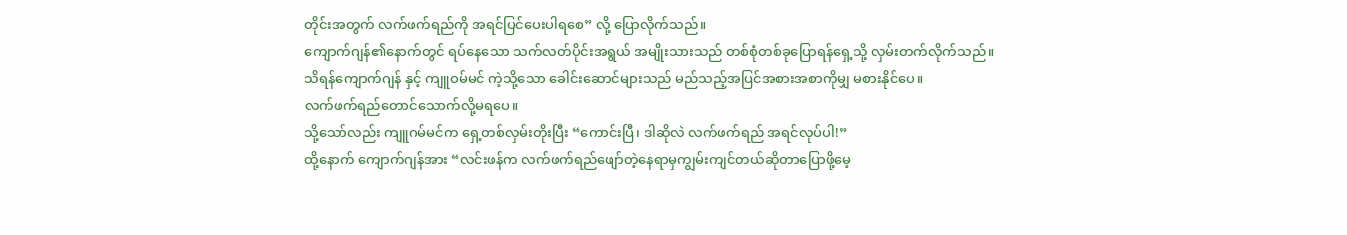တိုင်းအတွက် လက်ဖက်ရည်ကို အရင်ပြင်ပေးပါရစေ” လို့ ပြောလိုက်သည်။
ကျောက်ဂျန်၏နောက်တွင် ရပ်နေသော သက်လတ်ပိုင်းအရွယ် အမျိုးသားသည် တစ်စုံတစ်ခုပြောရန်ရှေ့သို့ လှမ်းတက်လိုက်သည်။
သိရန်ကျောက်ဂျန် နှင့် ကျူဝမ်မင် ကဲ့သို့သော ခေါင်းဆောင်များသည် မည်သည့်အပြင်အစားအစာကိုမျှ မစားနိုင်ပေ။
လက်ဖက်ရည်တောင်သောက်လို့မရပေ။
သို့သော်လည်း ကျူဂမ်မင်က ရှေ့တစ်လှမ်းတိုးပြီး “ကောင်းပြီ၊ ဒါဆိုလဲ လက်ဖက်ရည် အရင်လုပ်ပါ!”
ထို့နောက် ကျောက်ဂျန်အား “လင်းဖန်က လက်ဖက်ရည်ဖျော်တဲ့နေရာမှကျွမ်းကျင်တယ်ဆိုတာပြောဖို့မေ့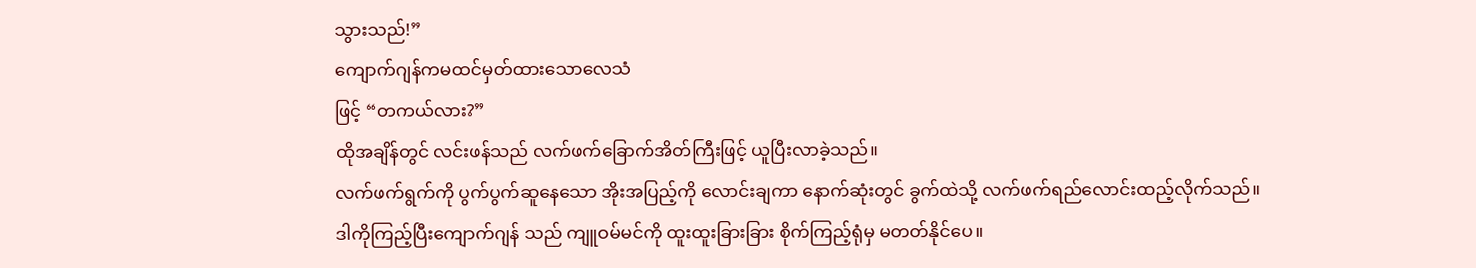သွားသည်!”
ကျောက်ဂျန်ကမထင်မှတ်ထားသောလေသံ
ဖြင့် “တကယ်လား?”
ထိုအချိန်တွင် လင်းဖန်သည် လက်ဖက်ခြောက်အိတ်ကြီးဖြင့် ယူပြီးလာခဲ့သည်။
လက်ဖက်ရွက်ကို ပွက်ပွက်ဆူနေသော အိုးအပြည့်ကို လောင်းချကာ နောက်ဆုံးတွင် ခွက်ထဲသို့ လက်ဖက်ရည်လောင်းထည့်လိုက်သည်။
ဒါကိုကြည့်ပြီးကျောက်ဂျန် သည် ကျူဝမ်မင်ကို ထူးထူးခြားခြား စိုက်ကြည့်ရုံမှ မတတ်နိုင်ပေ။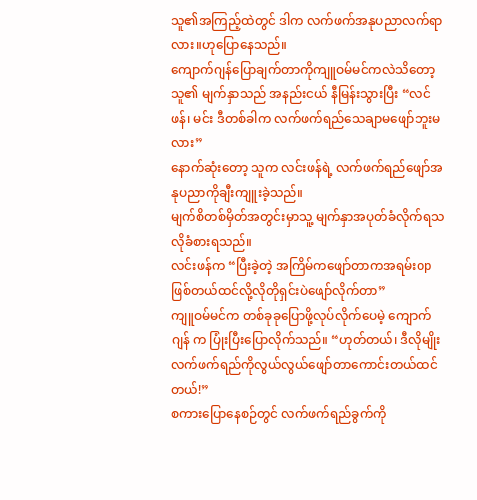သူ၏အကြည့်ထဲတွင် ဒါက လက်ဖက်အနုပညာလက်ရာလား။ဟုပြောနေသည်။
ကျောက်ဂျန်ပြောချက်တာကိုကျူဝမ်မင်ကလဲသိတော့သူ၏ မျက်နှာသည် အနည်းငယ် နီမြန်းသွားပြီး “လင်ဖန်၊ မင်း ဒီတစ်ခါက လက်ဖက်ရည်သေချာမဖျော်ဘူးမလား”
နောက်ဆုံးတော့ သူက လင်းဖန်ရဲ့ လက်ဖက်ရည်ဖျော်အနုပညာကိုချီးကျူးခဲ့သည်။
မျက်စိတစ်မှိတ်အတွင်းမှာသူ့ မျက်နှာအပုတ်ခံလိုက်ရသလိုခံစားရသည်။
လင်းဖန်က “ပြီးခဲ့တဲ့ အကြိမ်ကဖျော်တာကအရမ်းopဖြစ်တယ်ထင်လို့လိုတိုရှင်းပဲဖျော်လိုက်တာ”
ကျူဝမ်မင်က တစ်ခုခုပြောဖို့လုပ်လိုက်ပေမဲ့ ကျောက်ဂျန် က ပြုံးပြီးပြောလိုက်သည်။ “ဟုတ်တယ်၊ ဒီလိုမျိုး လက်ဖက်ရည်ကိုလွယ်လွယ်ဖျော်တာကောင်းတယ်ထင်တယ်!”
စကားပြောနေစဉ်တွင် လက်ဖက်ရည်ခွက်ကို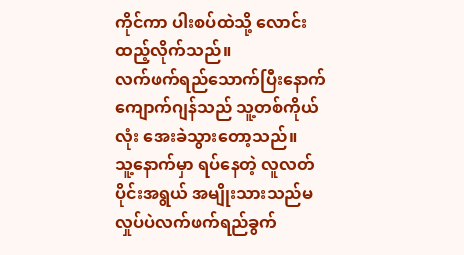ကိုင်ကာ ပါးစပ်ထဲသို့ လောင်းထည့်လိုက်သည်။
လက်ဖက်ရည်သောက်ပြီးနောက်ကျောက်ဂျန်သည် သူ့တစ်ကိုယ်လုံး အေးခဲသွားတော့သည်။
သူ့နောက်မှာ ရပ်နေတဲ့ လူလတ်ပိုင်းအရွယ် အမျိုးသားသည်မလှုပ်ပဲလက်ဖက်ရည်ခွက်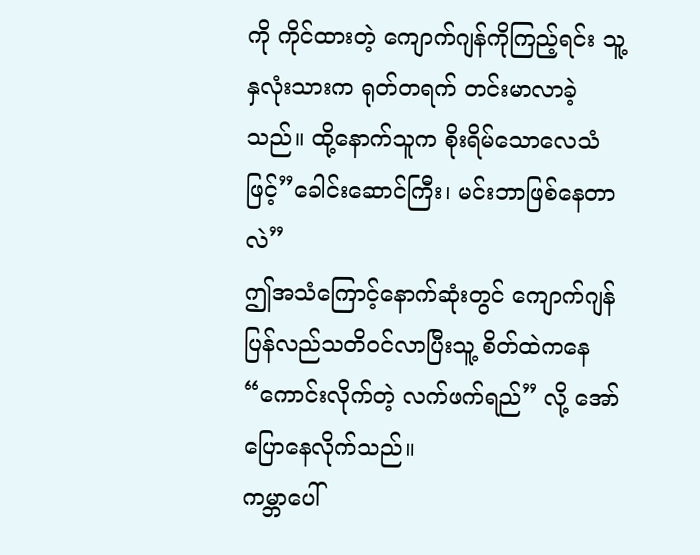ကို ကိုင်ထားတဲ့ ကျောက်ဂျန်ကိုကြည့်ရင်း သူ့နှလုံးသားက ရုတ်တရက် တင်းမာလာခဲ့သည်။ ထို့နောက်သူက စိုးရိမ်သောလေသံ
ဖြင့်”ခေါင်းဆောင်ကြီး၊ မင်းဘာဖြစ်နေတာလဲ”
ဤအသံကြောင့်နောက်ဆုံးတွင် ကျောက်ဂျန်ပြန်လည်သတိဝင်လာပြီးသူ့ စိတ်ထဲကနေ “ကောင်းလိုက်တဲ့ လက်ဖက်ရည်” လို့ အော်ပြောနေလိုက်သည်။
ကမ္ဘာပေါ်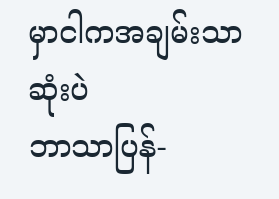မှာငါကအချမ်းသာဆုံးပဲ
ဘာသာပြန်-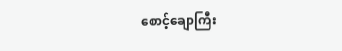စောင့်ချောကြီး